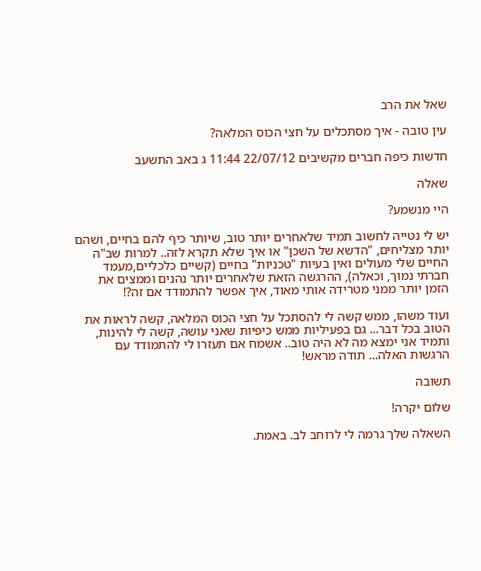שאל את הרב

עין טובה - איך מסתכלים על חצי הכוס המלאה?

חדשות כיפה חברים מקשיבים 22/07/12 11:44 ג באב התשעב

שאלה

היי מנשמע?

יש לי נטייה לחשוב תמיד שלאחרים יותר טוב, שיותר כיף להם בחיים, ושהם יותר מצליחים, "הדשא של השכן" או איך שלא תקרא לזה.. למרות שב"ה החיים שלי מעולים ואין בעיות "טכניות" בחיים (קשיים כלכליים,מעמד חברתי נמוך, וכאלה), ההרגשה הזאת שלאחרים יותר נהנים וממצים את הזמן יותר ממני מטרידה אותי מאוד, איך אפשר להתמודד אם זה?!

ועוד משהו, ממש קשה לי להסתכל על חצי הכוס המלאה, קשה לראות את הטוב בכל דבר... גם בפעיליות ממש כיפיות שאני עושה, קשה לי להינות, ותמיד אני ימצא מה לא היה טוב.. אשמח אם תעזרו לי להתמודד עם הרגשות האלה... תודה מראש!

תשובה

שלום יקרה!

השאלה שלך גרמה לי לרוחב לב. באמת.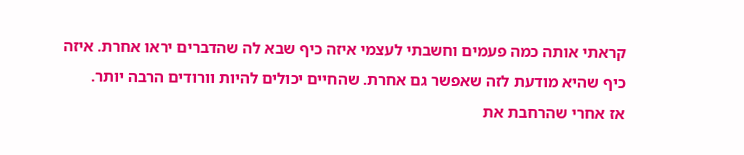קראתי אותה כמה פעמים וחשבתי לעצמי איזה כיף שבא לה שהדברים יראו אחרת. איזה כיף שהיא מודעת לזה שאפשר גם אחרת. שהחיים יכולים להיות וורודים הרבה יותר.
אז אחרי שהרחבת את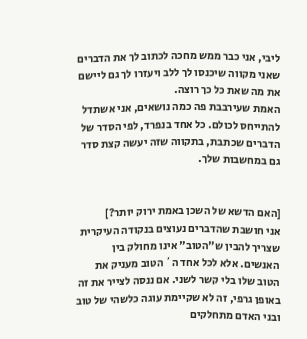ליבי, אני כבר ממש מחכה לכתוב לך את הדברים שאני מקווה שיכנסו לך ללב ויעזרו לך גם ליישם את מה שאת כל כך רוצה.
האמת שעירבבת פה כמה נושאים, אני אשתדל להתייחס לכולם. כל אחד בנפרד, לפי הסדר של הדברים שכתבת, בתקווה שזה יעשה קצת סדר גם במחשבות שלך.


[האם הדשא של השכן באמת ירוק יותר?]
אני חושבת שהדברים נעוצים בנקודה העיקרית שצריך להבין ש"הטוב" אינו מחולק בין האנשים. אלא לכל אחד ה´ הטוב מעניק את הטוב שלו בלי קשר לשני. אם ננסה לצייר את זה באופן גרפי, זה לא שקיימת עוגה כלשהי של טוב ובני האדם מתחלקים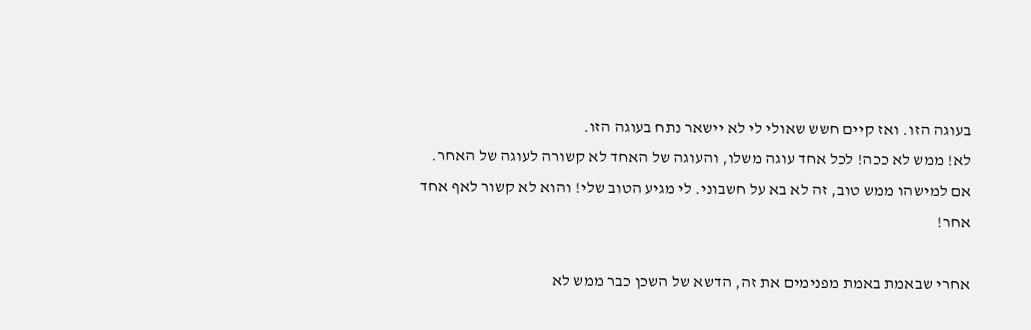בעוגה הזו. ואז קיים חשש שאולי לי לא יישאר נתח בעוגה הזו.
לא! ממש לא ככה! לכל אחד עוגה משלו, והעוגה של האחד לא קשורה לעוגה של האחר. אם למישהו ממש טוב, זה לא בא על חשבוני. לי מגיע הטוב שלי! והוא לא קשור לאף אחד אחר!

אחרי שבאמת באמת מפנימים את זה, הדשא של השכן כבר ממש לא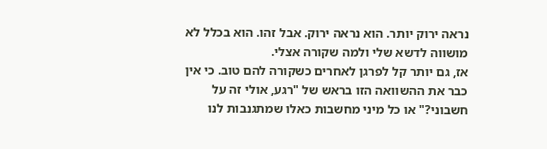נראה ירוק יותר. הוא נראה ירוק. אבל זהו. הוא בכלל לא מושווה לדשא שלי ולמה שקורה אצלי.
אז, גם יותר קל לפרגן לאחרים כשקורה להם טוב. כי אין כבר את ההשוואה הזו בראש של "רגע, אולי זה על חשבוני?" או כל מיני מחשבות כאלו שמתגנבות לנו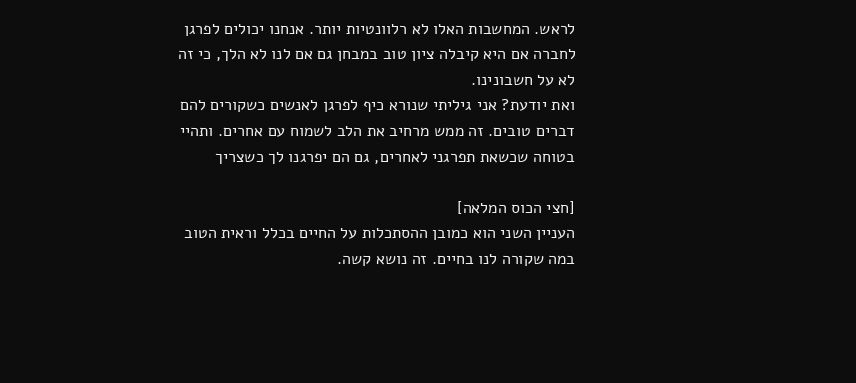לראש. המחשבות האלו לא רלוונטיות יותר. אנחנו יכולים לפרגן לחברה אם היא קיבלה ציון טוב במבחן גם אם לנו לא הלך, כי זה לא על חשבונינו.
ואת יודעת? אני גיליתי שנורא כיף לפרגן לאנשים כשקורים להם דברים טובים. זה ממש מרחיב את הלב לשמוח עם אחרים. ותהיי בטוחה שכשאת תפרגני לאחרים, גם הם יפרגנו לך כשצריך

[חצי הכוס המלאה]
העניין השני הוא כמובן ההסתכלות על החיים בכלל וראית הטוב במה שקורה לנו בחיים. זה נושא קשה.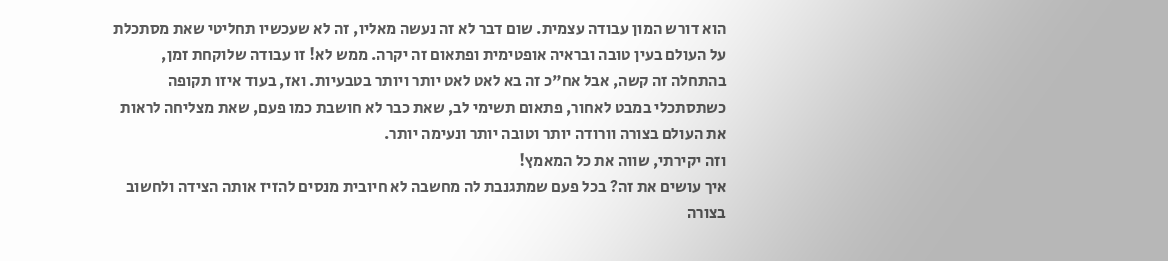הוא דורש המון עבודה עצמית. שום דבר לא זה נעשה מאליו, זה לא שעכשיו תחליטי שאת מסתכלת על העולם בעין טובה ובראיה אופטימית ופתאום זה יקרה. ממש לא! זו עבודה שלוקחת זמן, בהתחלה זה קשה, אבל אח"כ זה בא לאט לאט יותר ויותר בטבעיות. ואז, בעוד איזו תקופה כשתסתכלי במבט לאחור, פתאום תשימי לב, שאת כבר לא חושבת כמו פעם, שאת מצליחה לראות את העולם בצורה וורודה יותר וטובה יותר ונעימה יותר.
וזה יקירתי, שווה את כל המאמץ!
איך עושים את זה? בכל פעם שמתגנבת לה מחשבה לא חיובית מנסים להזיז אותה הצידה ולחשוב בצורה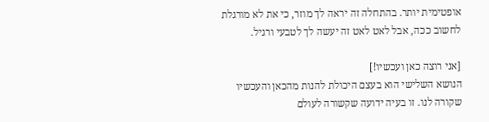אופטימית יותר. בהתחלה זה יראה לך מוזר, כי את לא מורגלת לחשוב ככה, אבל לאט לאט זה יעשה לך לטבעי ורגיל.

[אני רוצה כאן ועכשיו!]
הנושא השלישי הוא בעצם היכולת להנות מהכאן והעכשיו שקורה לנו. זו בעיה ידועה שקשורה לעולם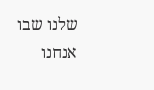שלנו שבו אנחנו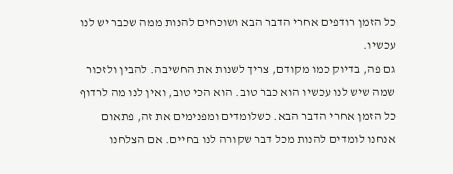כל הזמן רודפים אחרי הדבר הבא ושוכחים להנות ממה שכבר יש לנו עכשיו.
גם פה, בדיוק כמו מקודם, צריך לשנות את החשיבה. להבין ולזכור שמה שיש לנו עכשיו הוא כבר טוב. הוא הכי טוב, ואין לנו מה לרדוף כל הזמן אחרי הדבר הבא. כשלומדים ומפנימים את זה, פתאום אנחנו לומדים להנות מכל דבר שקורה לנו בחיים. אם הצלחנו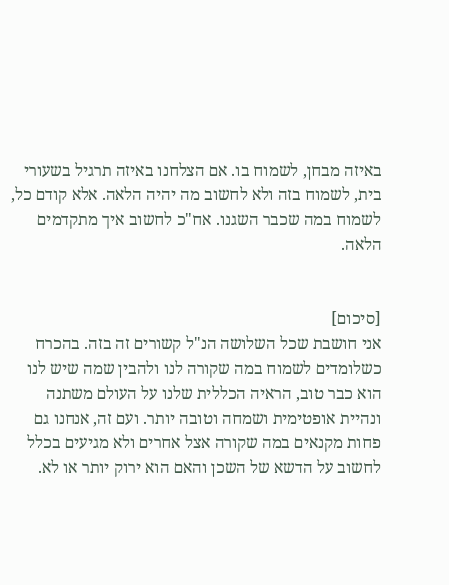באיזה מבחן, לשמוח בו. אם הצלחנו באיזה תרגיל בשעורי בית, לשמוח בזה ולא לחשוב מה יהיה הלאה. אלא קודם כל, לשמוח במה שכבר השגנו. אח"כ לחשוב איך מתקדמים הלאה.


[סיכום]
אני חושבת שכל השלושה הנ"ל קשורים זה בזה. בהכרח כשלומדים לשמוח במה שקורה לנו ולהבין שמה שיש לנו הוא כבר טוב, הראיה הכללית שלנו על העולם משתנה ונהיית אופטימית ושמחה וטובה יותר. ועם זה, אנחנו גם פחות מקנאים במה שקורה אצל אחרים ולא מגיעים בכלל לחשוב על הדשא של השכן והאם הוא ירוק יותר או לא.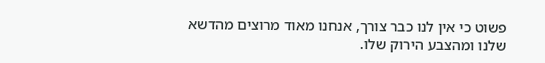פשוט כי אין לנו כבר צורך, אנחנו מאוד מרוצים מהדשא שלנו ומהצבע הירוק שלו.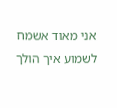אני מאוד אשמח לשמוע איך הולך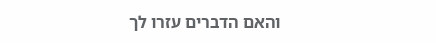והאם הדברים עזרו לך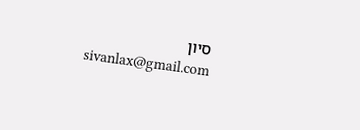סיון
sivanlax@gmail.com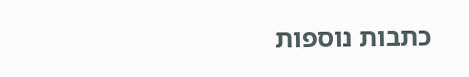כתבות נוספות